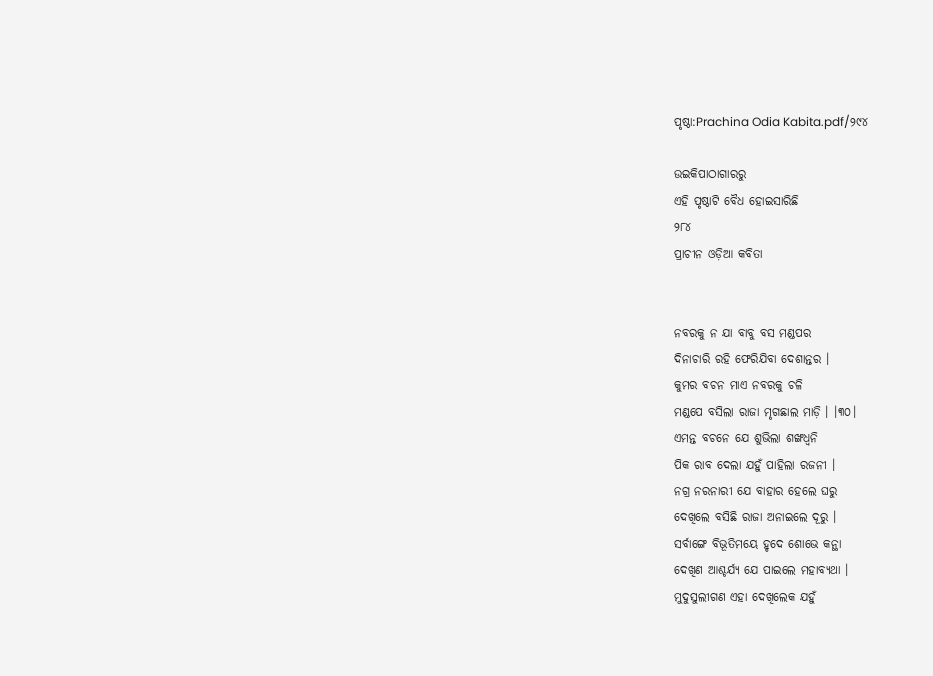ପୃଷ୍ଠା:Prachina Odia Kabita.pdf/୨୯୪

ଉଇକିପାଠାଗାର‌ରୁ
ଏହି ପୃଷ୍ଠାଟି ବୈଧ ହୋଇସାରିଛି
୨୮୪
ପ୍ରାଚୀନ ଓଡ଼ିଆ କବିତା


ନବରକୁ ନ ଯା ବାବୁ ବସ ମଣ୍ଡପର
ଦିନାଚାରି ରହି ଫେରିଯିବା ଦେଶାନ୍ତର ।
କୁମର ବଚନ ମାଏ ନବରକୁ ଚଳି
ମଣ୍ଡପେ ବସିଲା ରାଜା ମୃଗଛାଲ ମାଡ଼ି । ।୩୦।
ଏମନ୍ତ ବଚନେ ଯେ ଶୁଭିଲା ଶଙ୍ଖଧ୍ୱନି
ପିକ ରାବ ଦେଲା ଯହୁଁ ପାହିଲା ରଜନୀ ।
ନଗ୍ର ନରନାରୀ ଯେ ବାହାର ହେଲେ ଘରୁ
ଦେଖିଲେ ବସିଛି ରାଜା ଅନାଇଲେ ଦୂରୁ ।
ସର୍ବାଙ୍ଗେ ବିଭୂତିମୟେ ହୃଦେ ଶୋଭେ କନ୍ଥା
ଦେଖିଣ ଆଶ୍ଚର୍ଯ୍ୟ ଯେ ପାଇଲେ ମହାବ୍ୟଥା ।
ମୁଦୁସୁଲୀଗଣ ଏହା ଦେଖିଲେକ ଯହୁଁ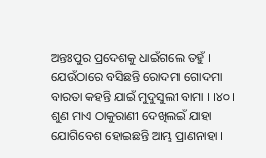ଅନ୍ତଃପୁର ପ୍ରଦେଶକୁ ଧାଇଁଗଲେ ତହୁଁ ।
ଯେଉଁଠାରେ ବସିଛନ୍ତି ରୋଦମା ଗୋଦମା
ବାରତା କହନ୍ତି ଯାଇଁ ମୁଦୁସୁଲୀ ବାମା । ।୪୦।
ଶୁଣ ମାଏ ଠାକୁରାଣୀ ଦେଖିଲଇଁ ଯାହା
ଯୋଗିବେଶ ହୋଇଛନ୍ତି ଆମ୍ଭ ପ୍ରାଣନାହା ।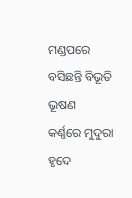ମଣ୍ଡପରେ ବସିଛନ୍ତି ବିଭୂତି ଭୂଷଣ
କର୍ଣ୍ଣରେ ମୁଦୁରା ହୃଦେ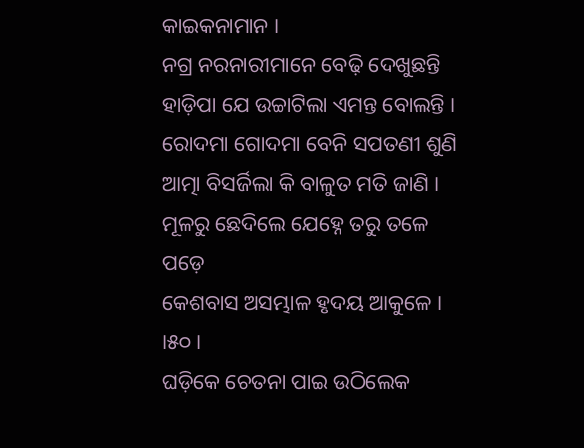କାଇକନାମାନ ।
ନଗ୍ର ନରନାରୀମାନେ ବେଢ଼ି ଦେଖୁଛନ୍ତି
ହାଡ଼ିପା ଯେ ଉଚ୍ଚାଟିଲା ଏମନ୍ତ ବୋଲନ୍ତି ।
ରୋଦମା ଗୋଦମା ବେନି ସପତଣୀ ଶୁଣି
ଆତ୍ମା ବିସର୍ଜିଲା କି ବାଳୁତ ମତି ଜାଣି ।
ମୂଳରୁ ଛେଦିଲେ ଯେହ୍ନେ ତରୁ ତଳେ ପଡ଼େ
କେଶବାସ ଅସମ୍ଭାଳ ହୃଦୟ ଆକୁଳେ । ।୫୦।
ଘଡ଼ିକେ ଚେତନା ପାଇ ଉଠିଲେକ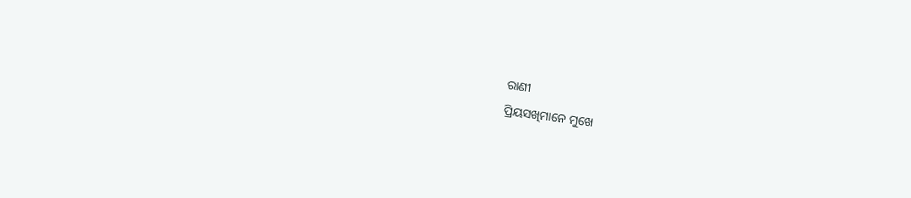ରାଣୀ
ପ୍ରିୟସଖିମାନେ ମୁଖେ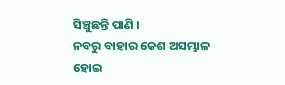ସିଞ୍ଚୁଛନ୍ତି ପାଣି ।
ନବରୁ ବାହାର କେଶ ଅସମ୍ଭାଳ ହୋଇ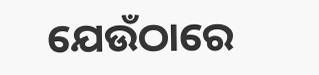ଯେଉଁଠାରେ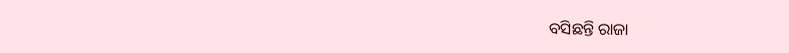ବସିଛନ୍ତି ରାଜା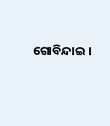ଗୋବିନ୍ଦାଇ ।